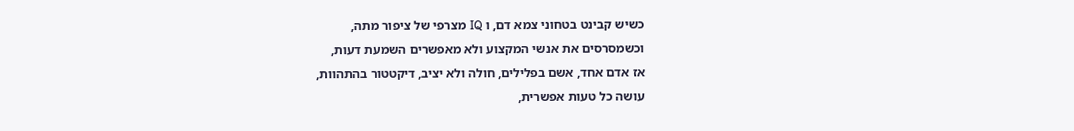כשיש קבינט בטחוני צמא דם, ו IQ מצרפי של ציפור מתה,
וכשמסרסים את אנשי המקצוע ולא מאפשרים השמעת דעות,
אז אדם אחד, אשם בפלילים, חולה ולא יציב, דיקטטור בהתהוות,
עושה כל טעות אפשרית,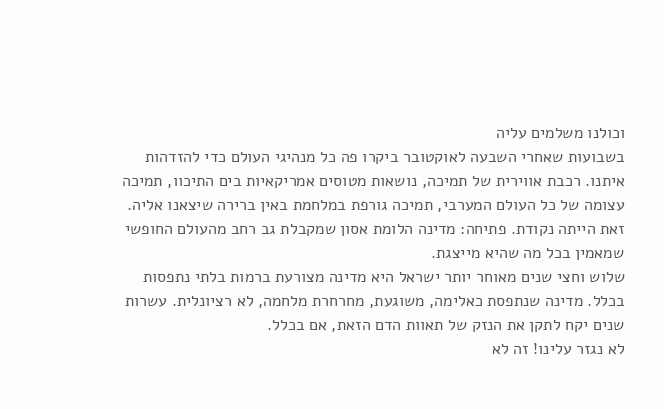וכולנו משלמים עליה
בשבועות שאחרי השבעה לאוקטובר ביקרו פה כל מנהיגי העולם כדי להזדהות איתנו. רכבת אווירית של תמיכה, נושאות מטוסים אמריקאיות בים התיכוו, תמיכה עצומה של כל העולם המערבי, תמיכה גורפת במלחמת באין ברירה שיצאנו אליה. זאת הייתה נקודת. פתיחה: מדינה הלומת אסון שמקבלת גב רחב מהעולם החופשי שמאמין בכל מה שהיא מייצגת.
שלוש וחצי שנים מאוחר יותר ישראל היא מדינה מצורעת ברמות בלתי נתפסות בכלל. מדינה שנתפסת כאלימה, משוגעת, מחרחרת מלחמה, לא רציונלית. עשרות שנים יקח לתקן את הנזק של תאוות הדם הזאת, אם בכלל.
לא נגזר עלינו! זה לא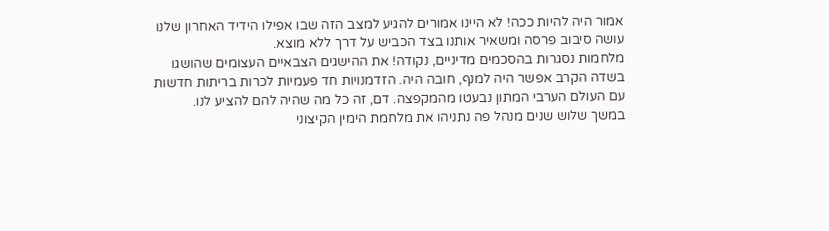אמור היה להיות ככה! לא היינו אמורים להגיע למצב הזה שבו אפילו הידיד האחרון שלנו עושה סיבוב פרסה ומשאיר אותנו בצד הכביש על דרך ללא מוצא.
מלחמות נסגרות בהסכמים מדיניים, נקודה! את ההישגים הצבאיים העצומים שהושגו בשדה הקרב אפשר היה למנף, חובה היה. הזדמנויות חד פעמיות לכרות בריתות חדשות עם העולם הערבי המתון נבעטו מהמקפצה. דם, זה כל מה שהיה להם להציע לנו.
במשך שלוש שנים מנהל פה נתניהו את מלחמת הימין הקיצוני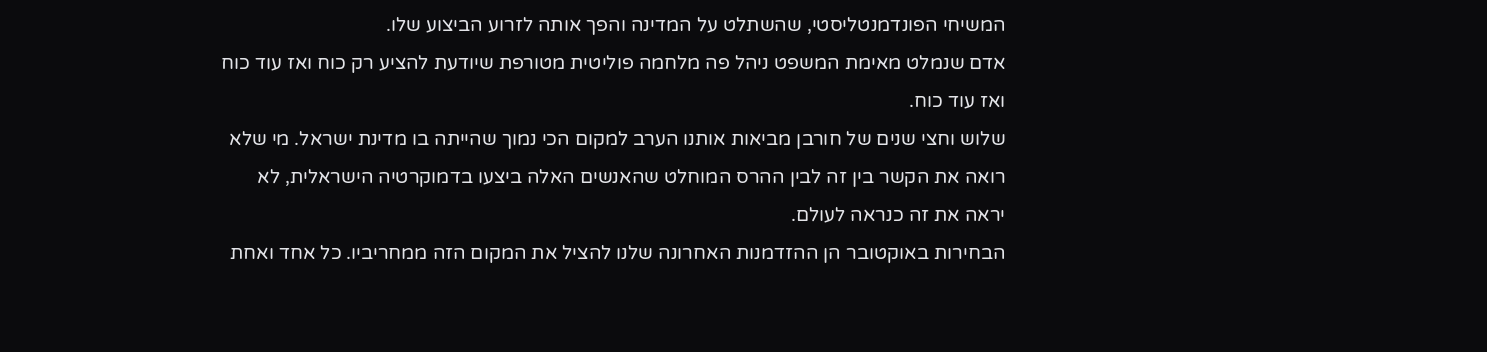המשיחי הפונדמנטליסטי, שהשתלט על המדינה והפך אותה לזרוע הביצוע שלו.
אדם שנמלט מאימת המשפט ניהל פה מלחמה פוליטית מטורפת שיודעת להציע רק כוח ואז עוד כוח ואז עוד כוח.
שלוש וחצי שנים של חורבן מביאות אותנו הערב למקום הכי נמוך שהייתה בו מדינת ישראל. מי שלא רואה את הקשר בין זה לבין ההרס המוחלט שהאנשים האלה ביצעו בדמוקרטיה הישראלית, לא יראה את זה כנראה לעולם.
הבחירות באוקטובר הן ההזדמנות האחרונה שלנו להציל את המקום הזה ממחריביו. כל אחד ואחת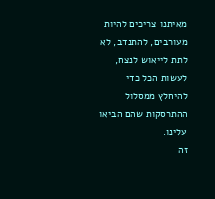מאיתנו צריכים להיות מעורבים, להתנדב, לא לתת לייאוש לנצח, לעשות הכל כדי להיחלץ ממסלול ההתרסקות שהם הביאו עלינו.
זה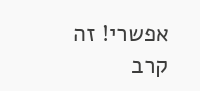אפשרי! זה קרב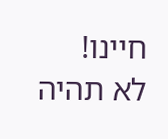חיינו!
לא תהיה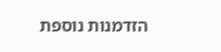הזדמנות נוספת